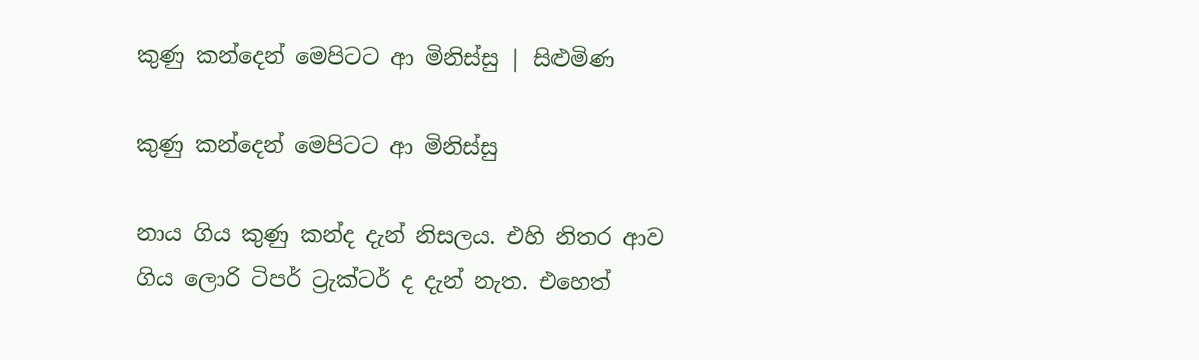කුණු කන්දෙන් මෙපිටට ආ මිනිස්සු | සිළුමිණ

කුණු කන්දෙන් මෙපිටට ආ මිනිස්සු

නාය ගිය කුණු කන්ද දැන් නිසලය. එහි නිතර ආව ගිය ලොරි ටිපර් ට්‍රැක්ටර් ද දැන් නැත. එහෙත්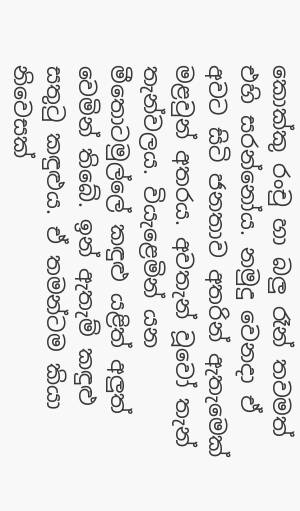කොක්කු රංචු හා බලු රෑන් තවමත් එහි සරන්නෝය. නමුදු වෙනදා ඒ අවට සිටි ජනතාව අතරින් ඇතැමෙක් මළවුන් අතරය. අවතැන් වූවෝ තැන් තැන්වලය. වියැළෙමින් යන මීතොටමුල්ලේ කඳුළු යළිත් අලුත් වෙමින් තිබේ. ඉන් ඇතැම් කඳුළු සතුටු කඳුළුය. ඒ තමන්ටම කියා නිවෙසක්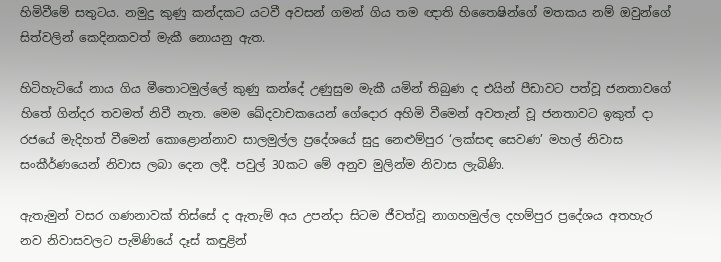හිමිවීමේ සතුටය. නමුදු කුණු කන්දකට යටවී අවසන් ගමන් ගිය තම ඥාති හිතෛෂින්ගේ මතකය නම් ඔවුන්ගේ සිත්වලින් කෙදිනකවත් මැකී නොයනු ඇත.

හිටිහැටියේ නාය ගිය මීතොටමුල්ලේ කුණු කන්දේ උණුසුම මැකී යමින් තිබුණ ද එයින් පීඩාවට පත්වූ ජනතාවගේ හිතේ ගින්දර තවමත් නිවී නැත. මෙම ඛේදවාචකයෙන් ගේදොර අහිමි වීමෙන් අවතැන් වූ ජනතාවට ඉකුත් දා රජයේ මැදිහත් වීමෙන් කොළොන්නාව සාලමුල්ල ප්‍රදේශයේ සුදු නෙළුම්පුර ‘ලක්සඳ සෙවණ’ මහල් නිවාස සංකීර්ණයෙන් නිවාස ලබා දෙන ලදී. පවුල් 30කට මේ අනුව මුලින්ම නිවාස ලැබිණි.

ඇතැමුන් වසර ගණනාවක් තිස්සේ ද ඇතැම් අය උපන්දා සිටම ජීවත්වූ නාගහමුල්ල දහම්පුර ප්‍රදේශය අතහැර නව නිවාසවලට පැමිණියේ දෑස් කඳුළින්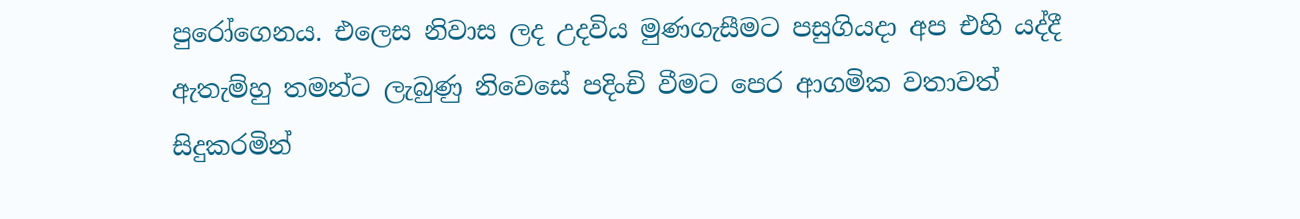පුරෝගෙනය. එලෙස නිවාස ලද උදවිය මුණගැසීමට පසුගියදා අප එහි යද්දී ඇතැම්හු තමන්ට ලැබුණු නිවෙසේ පදිංචි වීමට පෙර ආගමික වතාවත් සිදුකරමින්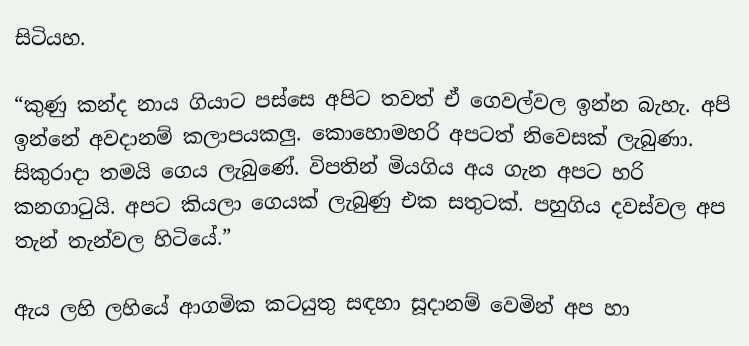සිටියහ.

“කුණු කන්ද නාය ගියාට පස්සෙ අපිට තවත් ඒ ගෙවල්වල ඉන්න බැහැ. අපි ඉන්නේ අවදානම් කලාපයකලු. කොහොමහරි අපටත් නිවෙසක් ලැබුණා. සිකුරාදා තමයි ගෙය ලැබුණේ. විපතින් මියගිය අය ගැන අපට හරි කනගාටුයි. අපට කියලා ගෙයක් ලැබුණු එක සතුටක්. පහුගිය දවස්වල අප තැන් තැන්වල හිටියේ.”

ඇය ලහි ලහියේ ආගමික කටයුතු සඳහා සූදානම් වෙමින් අප හා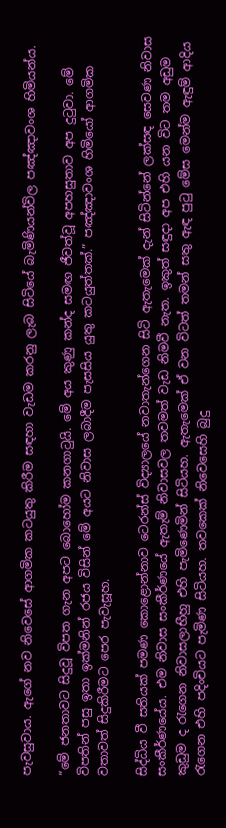පැවසුවාය. ඇගේ නව නිවෙසේ ආගමික කටයුතු කිරීම සඳහා වැඩම කරනු ලැබ සිටියේ බැමිණියන්විල පඤ්ඤාවංශ හිමියන්ය.

“මේ ජනතාවට සිදුවූ විපත ගැන අපට බොහෝම කනගාටුයි. මේ අය කුණු කන්ද සමඟ ජීවත්වූ අපහසුතාව අප දුටුවා. මේ විපතින් පසු ඉතා ඉක්මනින් රජය විසින් මේ අයට නිවාස ලබාදීම පැසසිය යුතු කටයුත්තක්.” පඤ්ඤාවංශ හිමියෝ ආගමික වතාවත් සිදුකිරීමට පෙර පැවැසූහ.

සිද්ධිය වී සතියක් පමණ කොළොන්නාව ටෙරන්ස් විද්‍යාලයේ නවාතැන්ගෙන සිටි ඇතැමෙක් දැන් සිටින්නේ ලක්සඳ සෙවණ නිවාස සංකීර්ණයේය. එම නිවාස සංකීර්ණයේ ඇතැම් නිවාසවල තවමත් වැඩ නිමවී නැත. ඉකුත් සඳුදා අප එහි යන විට තම අඩුම කුඩුම ද රැගෙන නිවාසලාභීහු එහි පැමිණෙමින් සිටියහ. ඇතැමෙක් ඒ වන විටත් තමන් සතු ඇඳ පුටු මේස මෙන්ම ඇඳුම් ආදිය රැගෙන එහි පදිංචියට පැමිණ සිටියහ. තවකෙක් නිවෙසෙහි බුදු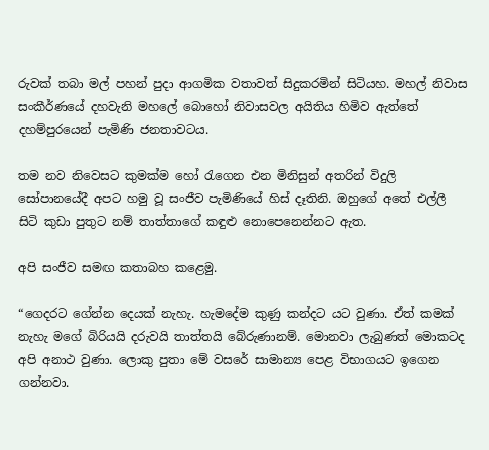රුවක් තබා මල් පහන් පුදා ආගමික වතාවත් සිදුකරමින් සිටියහ. මහල් නිවාස සංකීර්ණයේ දහවැනි මහලේ බොහෝ නිවාසවල අයිතිය හිමිව ඇත්තේ දහම්පුරයෙන් පැමිණි ජනතාවටය.

තම නව නිවෙසට කුමක්ම හෝ රැගෙන එන මිනිසුන් අතරින් විදුලි සෝපානයේදී අපට හමු වූ සංජීව පැමිණියේ හිස් දෑතිනි. ඔහුගේ අතේ එල්ලී සිටි කුඩා පුතුට නම් තාත්තාගේ කඳුළු නොපෙනෙන්නට ඇත.

අපි සංජීව සමඟ කතාබහ කළෙමු.

“ගෙදරට ගේන්න දෙයක් නැහැ. හැමදේම කුණු කන්දට යට වුණා. ඒත් කමක් නැහැ මගේ බිරියයි දරුවයි තාත්තයි බේරුණානම්. මොනවා ලැබුණත් මොකටද අපි අනාථ වුණා. ලොකු පුතා මේ වසරේ සාමාන්‍ය පෙළ විභාගයට ඉගෙන ගන්නවා.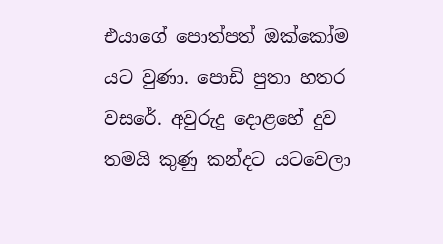එයාගේ පොත්පත් ඔක්කෝම යට වුණා. පොඩි පුතා හතර වසරේ. අවුරුදු දොළහේ දුව තමයි කුණු කන්දට යටවෙලා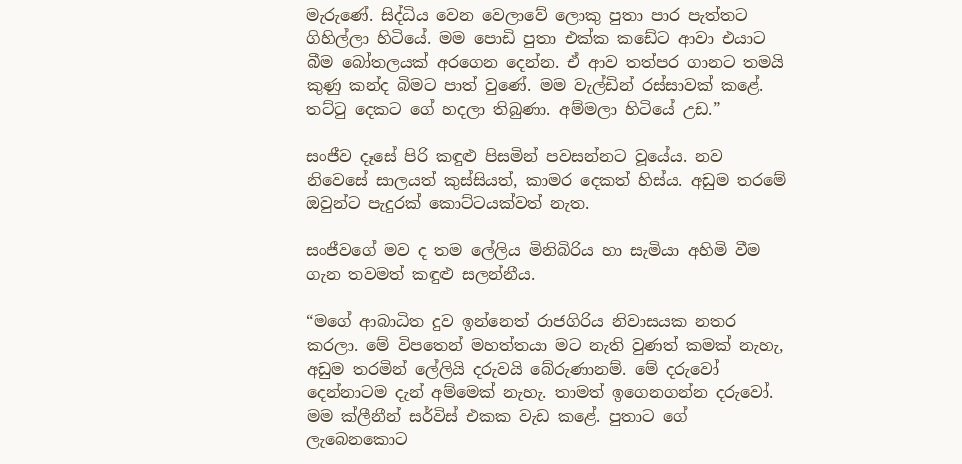මැරුණේ. සිද්ධිය වෙන වෙලාවේ ලොකු පුතා පාර පැත්තට ගිහිල්ලා හිටියේ. මම පොඩි පුතා එක්ක කඩේට ආවා එයාට බීම බෝතලයක් අරගෙන දෙන්න. ඒ ආව තත්පර ගානට තමයි කුණු කන්ද බිමට පාත් වුණේ. මම වැල්ඩින් රස්සාවක් කළේ. තට්ටු දෙකට ගේ හදලා තිබුණා. අම්මලා හිටියේ උඩ.”

සංජීව දෑසේ පිරි කඳුළු පිසමින් පවසන්නට වූයේය. නව නිවෙසේ සාලයත් කුස්සියත්, කාමර දෙකත් හිස්ය. අඩුම තරමේ ඔවුන්ට පැදුරක් කොට්ටයක්වත් නැත.

සංජීවගේ මව ද තම ලේලිය මිනිබිරිය හා සැමියා අහිමි වීම ගැන තවමත් කඳුළු සලන්නීය.

“මගේ ආබාධිත දුව ඉන්නෙත් රාජගිරිය නිවාසයක නතර කරලා. මේ විපතෙන් මහත්තයා මට නැති වුණත් කමක් නැහැ, අඩුම තරමින් ලේලියි දරුවයි බේරුණානම්. මේ දරුවෝ දෙන්නාටම දැන් අම්මෙක් නැහැ. තාමත් ඉගෙනගන්න දරුවෝ. මම ක්ලීනීන් සර්විස් එකක වැඩ කළේ. පුතාට ගේ ලැබෙනකොට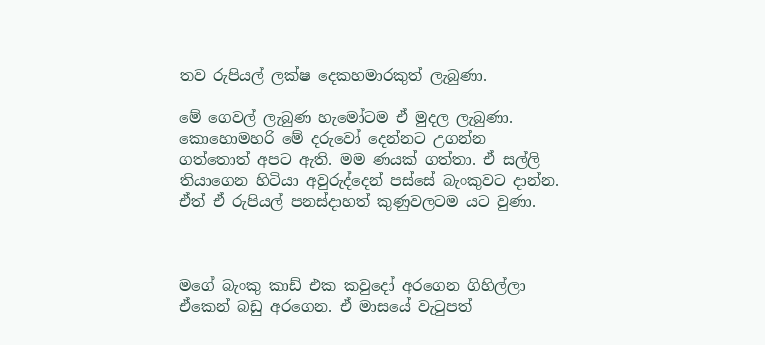තව රුපියල් ලක්ෂ දෙකහමාරකුත් ලැබුණා.

මේ ගෙවල් ලැබුණ හැමෝටම ඒ මුදල ලැබුණා. කොහොමහරි මේ දරුවෝ දෙන්නට උගන්න ගත්තොත් අපට ඇති. මම ණයක් ගත්තා. ඒ සල්ලි තියාගෙන හිටියා අවුරුද්දෙන් පස්සේ බැංකුවට දාන්න. ඒත් ඒ රුපියල් පනස්දාහත් කුණුවලටම යට වුණා.



මගේ බැංකු කාඩ් එක කවුදෝ අරගෙන ගිහිල්ලා ඒකෙන් බඩු අරගෙන. ඒ මාසයේ වැටුපත්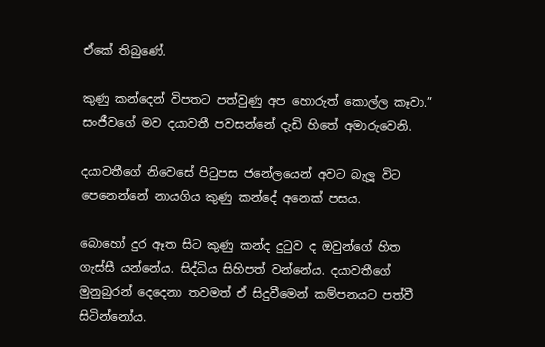ඒකේ තිබුණේ.

කුණු කන්දෙන් විපතට පත්වුණු අප හොරුත් කොල්ල කෑවා.” සංජීව‍ගේ මව දයාවතී පවසන්නේ දැඩි හිතේ අමාරුවෙනි.

දයාවතීගේ නිවෙසේ පිටුපස ජනේලයෙන් අවට බැලූ විට පෙනෙන්නේ නායගිය කුණු කන්දේ අනෙක් පසය.

බොහෝ දුර ඈත සිට කුණු කන්ද දුටුව ද ඔවුන්ගේ හිත ගැස්සී යන්නේය. සිද්ධිය සිහිපත් වන්නේය. දයාවතීගේ මුනුබුරන් දෙදෙනා තවමත් ඒ සිදුවීමෙන් කම්පනයට පත්වී සිටින්නෝය.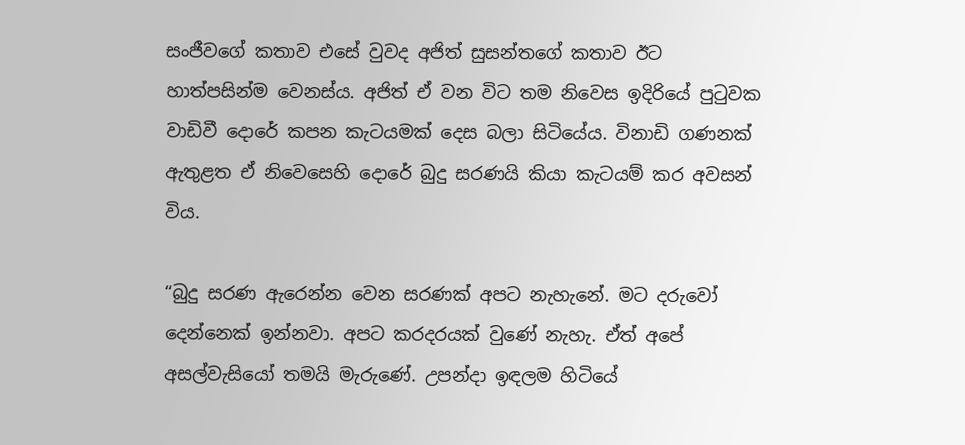සංජීවගේ කතාව එසේ වුවද අජිත් සුසන්තගේ කතාව ඊට හාත්පසින්ම වෙනස්ය. අජිත් ඒ වන විට තම නිවෙස ඉදිරියේ පුටුවක වාඩිවී දොරේ කපන කැටයමක් දෙස බලා සිටියේය. විනාඩි ගණනක් ඇතුළත ඒ නිවෙසෙහි දොරේ බුදු සරණයි කියා කැටයම් කර අවසන් විය.

“බුදු සරණ ඇරෙන්න වෙන සරණක් අපට නැහැනේ. මට දරුවෝ දෙන්නෙක් ඉන්නවා. අපට කරදරයක් වුණේ නැහැ. ඒත් අපේ අසල්වැසියෝ තමයි මැරුණේ. උපන්දා ඉඳලම හිටියේ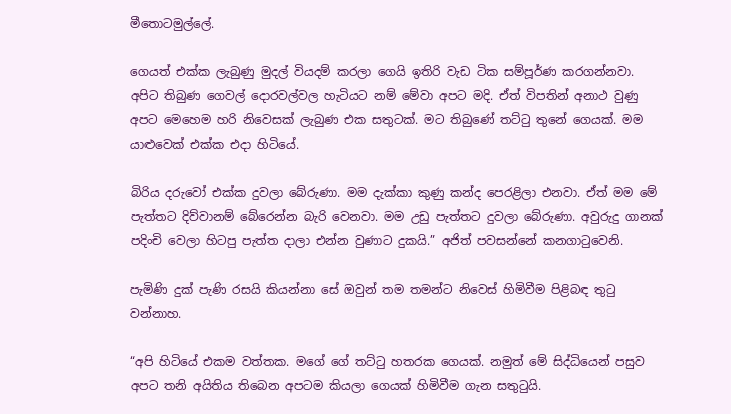මීතොටමුල්ලේ.

ගෙයත් එක්ක ලැබුණු මුදල් වියදම් කරලා ගෙයි ඉතිරි වැඩ ටික සම්පූර්ණ කරගන්නවා. අපිට තිබුණ ගෙවල් දොරවල්වල හැටියට නම් මේවා අපට මදි. ඒත් විපතින් අනාථ වුණු අපට මෙහෙම හරි නිවෙසක් ලැබුණ එක සතුටක්. මට තිබුණේ තට්ටු තුනේ ගෙයක්. මම යාළුවෙක් එක්ක එදා හිටියේ.

බිරිය දරුවෝ එක්ක දුවලා බේරුණා. මම දැක්කා කුණු කන්ද පෙරළිලා එනවා. ඒත් මම මේ පැත්තට දිව්වානම් බේරෙන්න බැරි වෙනවා. මම උඩු පැත්තට දුවලා බේරුණා. අවුරුදු ගානක් පදිංචි වෙලා හිටපු පැත්ත දාලා එන්න වුණාට දුකයි.” අජිත් පවසන්නේ කනගාටුවෙනි.

පැමිණි දුක් පැණි රසයි කියන්නා සේ ඔවුන් තම තමන්ට නිවෙස් හිමිවීම පිළිබඳ තුටු වන්නාහ.

“අපි හිටියේ එකම වත්තක. මගේ ගේ තට්ටු හතරක ගෙයක්. නමුත් මේ සිද්ධියෙන් පසුව අපට තනි අයිතිය තිබෙන අපටම කියලා ගෙයක් හිමිවීම ගැන සතුටුයි.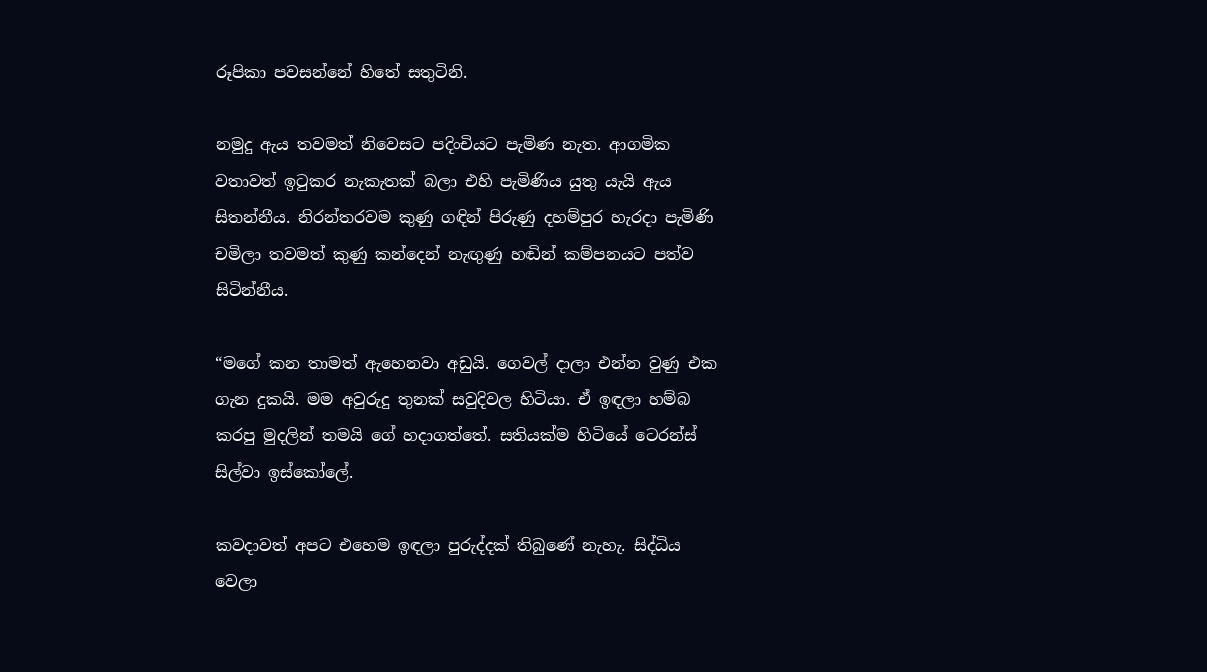රූපිකා පවසන්නේ හිතේ සතුටිනි.

නමුදු ඇය තවමත් නිවෙසට පදිංචියට පැමිණ නැත. ආගමික වතාවත් ඉටුකර නැකැතක් බලා එහි පැමිණිය යුතු යැයි ඇය සිතන්නීය. නිරන්තරවම කුණු ගඳින් පිරුණු දහම්පුර හැරදා පැමිණි චමිලා තවමත් කුණු කන්දෙන් නැඟුණු හඬින් කම්පනයට පත්ව සිටින්නීය.

“මගේ කන තාමත් ඇහෙනවා අඩුයි. ගෙවල් දාලා එන්න වුණු එක ගැන දුකයි. මම අවුරුදු තුනක් සවුදිවල හිටියා. ඒ ඉඳලා හම්බ කරපු මුදලින් තමයි ගේ හදාගත්තේ. සතියක්ම හිටියේ ටෙරන්ස් සිල්වා ඉස්කෝලේ.

කවදාවත් අපට එහෙම ඉඳලා පුරුද්දක් තිබුණේ නැහැ. සිද්ධිය වෙලා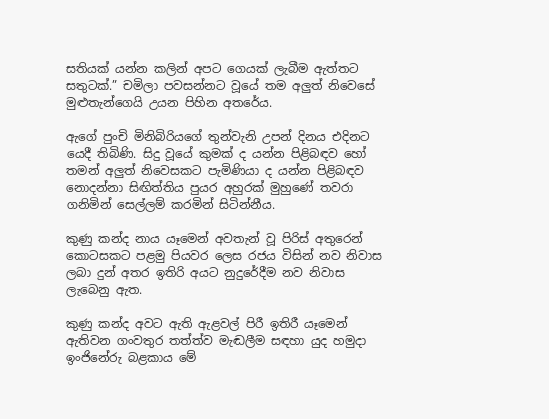සතියක් යන්න කලින් අපට ගෙයක් ලැබීම ඇත්තට සතුටක්.” චමිලා පවසන්නට වූයේ තම අලුත් නිවෙසේ මුළුතැන්ගෙයි උයන පිහින අතරේය.

ඇගේ පුංචි මිනිබිරියගේ තුන්වැනි උපන් දිනය එදිනට යෙදී තිබිණි. සිදු වූයේ කුමක් ද යන්න පිළිබඳව හෝ තමන් අලුත් නිවෙසකට පැමිණියා ද යන්න පිළිබඳව නොදන්නා සිඟිත්තිය පුයර අහුරක් මුහුණේ තවරා ගනිමින් සෙල්ලම් කරමින් සිටින්නීය.

කුණු කන්ද නාය යෑමෙන් අවතැන් වූ පිරිස් අතුරෙන් කොටසකට පළමු පියවර ලෙස රජය විසින් නව නිවාස ලබා දුන් අතර ඉතිරි අයට නුදුරේදීම නව නිවාස ලැබෙනු ඇත.

කුණු කන්ද අවට ඇති ඇළවල් පිරී ඉතිරී යෑමෙන් ඇතිවන ගංවතුර තත්ත්ව මැඬලීම සඳහා යුද හමුදා ඉංජිනේරු බළකාය මේ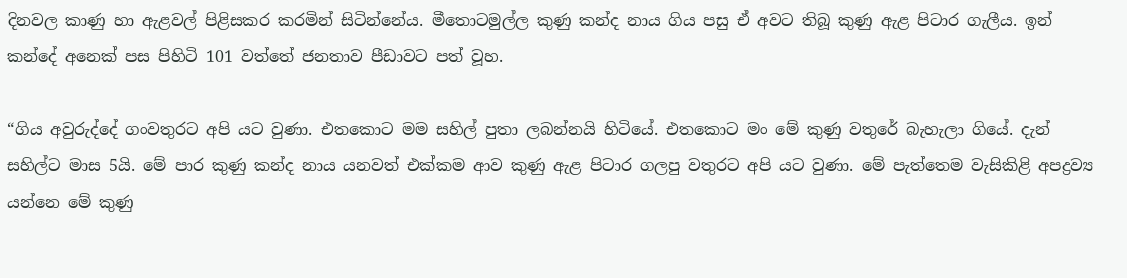දිනවල කාණු හා ඇළවල් පිළිසකර කරමින් සිටින්නේය. මීතොටමුල්ල කුණු කන්ද නාය ගිය පසු ඒ අවට තිබූ කුණු ඇළ පිටාර ගැලීය. ඉන් කන්දේ අනෙක් පස පිහිටි 101 වත්තේ ජනතාව පීඩාවට පත් වූහ.

“ගිය අවුරුද්දේ ගංවතුරට අපි යට වුණා. එතකොට මම සහිල් පුතා ලබන්නයි හිටියේ. එතකොට මං මේ කුණු වතුරේ බැහැලා ගියේ. දැන් සහිල්ට මාස 5යි. මේ පාර කුණු කන්ද නාය යනවත් එක්කම ආව කුණු ඇළ පිටාර ගලපු වතුරට අපි යට වුණා. මේ පැත්තෙම වැසිකිළි අපද්‍රව්‍ය යන්නෙ මේ කුණු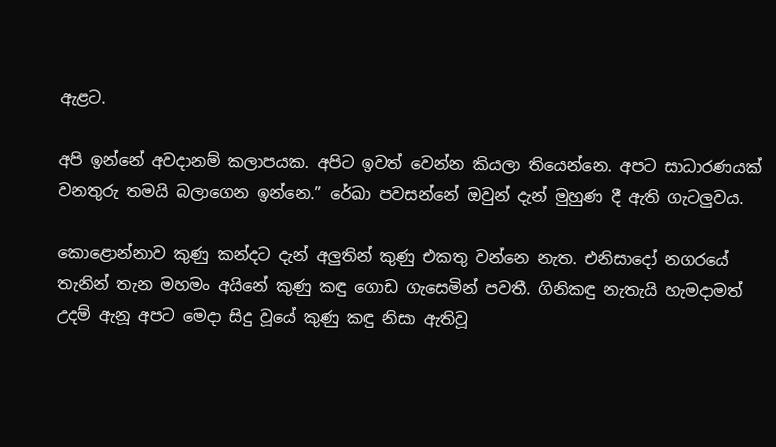ඇළට.

අපි ඉන්නේ අවදානම් කලාපයක. අපිට ඉවත් වෙන්න කියලා තියෙන්නෙ. අපට සාධාරණයක් වනතුරු තමයි බලාගෙන ඉන්නෙ.” රේඛා පවසන්නේ ඔවුන් දැන් මුහුණ දී ඇති ගැටලුවය.

කොළොන්නාව කුණු කන්දට දැන් අලුතින් කුණු එකතු වන්නෙ නැත. එනිසාදෝ නගරයේ තැනින් තැන මහමං අයිනේ කුණු කඳු ගොඩ ගැසෙමින් පවතී. ගිනිකඳු නැතැයි හැමදාමත් උදම් ඇනූ අපට මෙදා සිදු වූයේ කුණු කඳු නිසා ඇතිවූ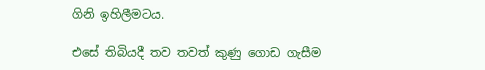ගිනි ඉහිලීමටය.

එසේ තිබියදී තව තවත් කුණු ගොඩ ගැසීම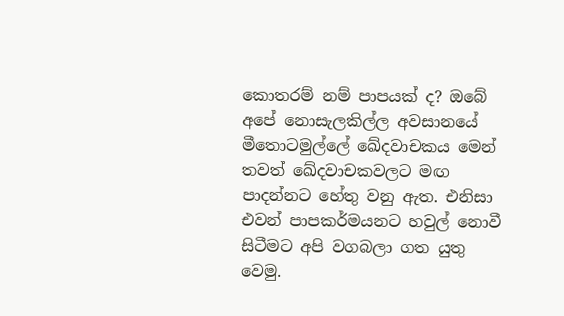කොතරම් නම් පාපයක් ද? ඔබේ අපේ නොසැලකිල්ල අවසානයේ මීතොටමුල්ලේ ඛේදවාචකය මෙන් තවත් ඛේදවාචකවලට මඟ පාදන්නට හේතු වනු ඇත. එනිසා එවන් පාපකර්මයනට හවුල් නොවී සිටීමට අපි වගබලා ගත යුතු වෙමු.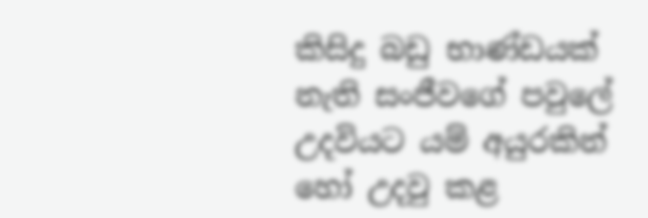කිසිදු බඩු භාණ්ඩයක් නැති සංජීවගේ පවුලේ උදවියට යම් අයුරකින් හෝ උදවු කළ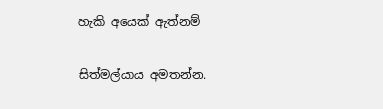හැකි අයෙක් ඇත්නම්

සිත්මල්යාය අමතන්න.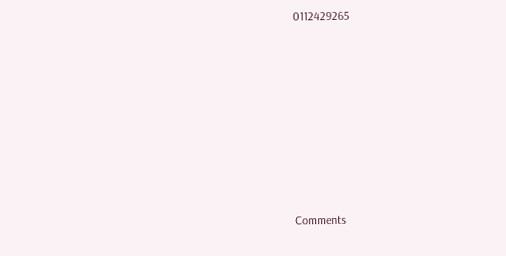0112429265









Comments